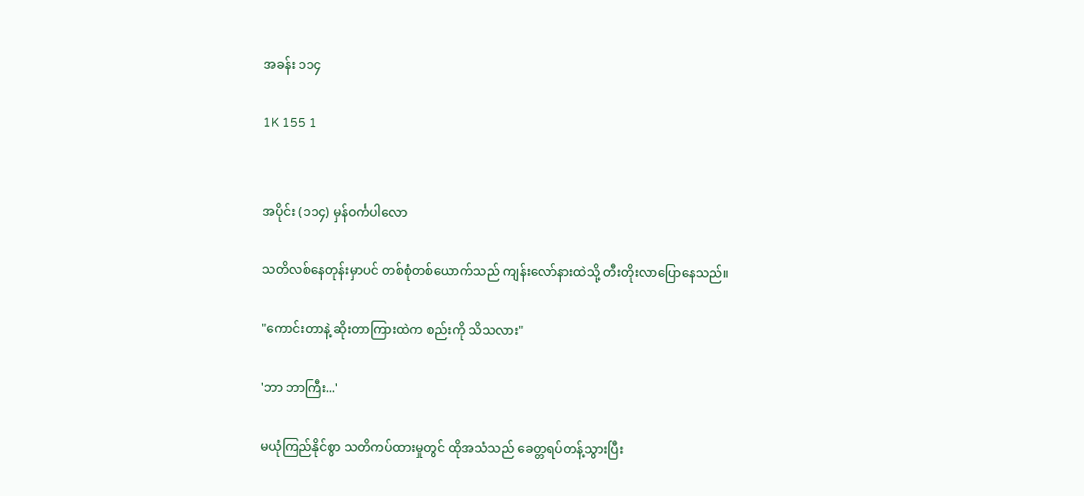အခန်း ၁၁၄

1K 155 1


အပိုင်း (၁၁၄) မှန်ဝင်္ကပါလော

သတိလစ်နေတုန်းမှာပင် တစ်စုံတစ်ယောက်သည် ကျန်းလော်နားထဲသို့ တီးတိုးလာပြောနေသည်။

"ကောင်းတာနဲ့ ဆိုးတာကြားထဲက စည်းကို သိသလား"

'ဘာ ဘာကြီး...'

မယုံကြည်နိုင်စွာ သတိကပ်ထားမှုတွင် ထိုအသံသည် ခေတ္တရပ်တန့်သွားပြီး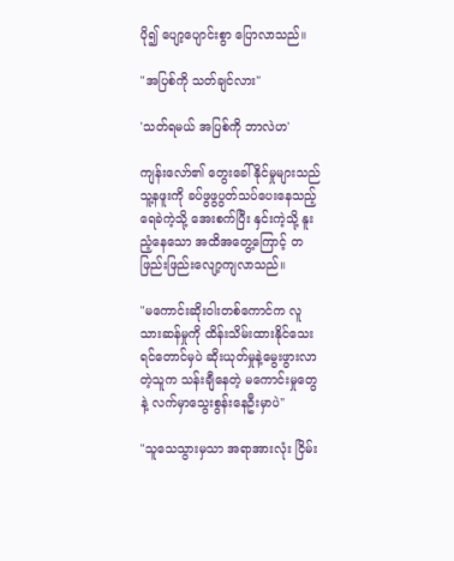ပို၍ ပျော့ပျောင်းစွာ ပြောလာသည်။

"အပြစ်ကို သတ်ချင်လား"

'သတ်ရမယ် အပြစ်ကို ဘာလဲဟ'

ကျန်းလော်၏ တွေးခေါ်နိုင်မှုများသည် သူ့နဖူးကို ခပ်ဖွဖွပွတ်သပ်ပေးနေသည့် ရေခဲကဲ့သို့ အေးစက်ပြီး နှင်းကဲ့သို့ နူးညံ့နေသော အထိအတွေ့ကြောင့် တဖြည်းဖြည်းလျော့ကျလာသည်။

"မကောင်းဆိုးဝါးတစ်ကောင်က လူသားဆန်မှုကို ထိန်းသိမ်းထားနိုင်သေးရင်တောင်မှပဲ ဆိုးယုတ်မှုနဲ့မွေးဖွားလာတဲ့သူက သန်းချီနေတဲ့ မကောင်းမှုတွေနဲ့ လက်မှာသွေးစွန်းနေဦးမှာပဲ"

"သူသေသွားမှသာ အရာအားလုံး ငြိမ်း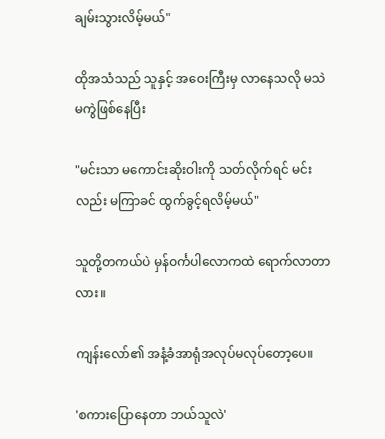ချမ်းသွားလိမ့်မယ်"

ထိုအသံသည် သူနှင့် အဝေးကြီးမှ လာနေသလို မသဲမကွဲဖြစ်နေပြီး

"မင်းသာ မကောင်းဆိုးဝါးကို သတ်လိုက်ရင် မင်းလည်း မကြာခင် ထွက်ခွင့်ရလိမ့်မယ်"

သူတို့တကယ်ပဲ မှန်ဝင်္ကပါလောကထဲ ရောက်လာတာလား။

ကျန်းလော်၏ အနံ့ခံအာရုံအလုပ်မလုပ်တော့ပေ။

'စကားပြောနေတာ ဘယ်သူလဲ'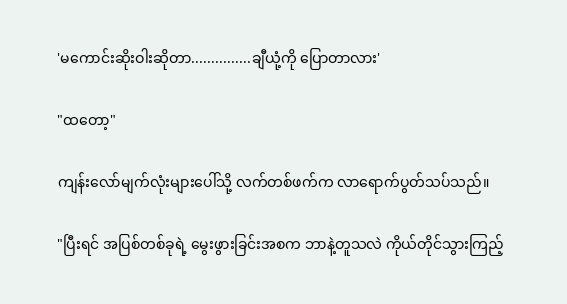'မကောင်းဆိုးဝါးဆိုတာ...............ချီယုံ့ကို ပြောတာလား'

"ထတော့"

ကျန်းလော်မျက်လုံးများပေါ်သို့ လက်တစ်ဖက်က လာရောက်ပွတ်သပ်သည်။

"ပြီးရင် အပြစ်တစ်ခုရဲ့ မွေးဖွားခြင်းအစက ဘာနဲ့တူသလဲ ကိုယ်တိုင်သွားကြည့်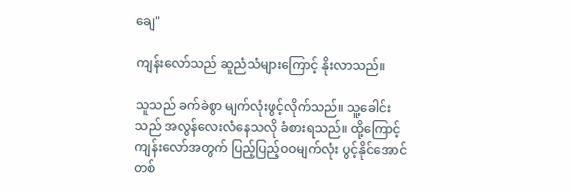ချေ"

ကျန်းလော်သည် ဆူညံသံများကြောင့် နိုးလာသည်။

သူသည် ခက်ခဲစွာ မျက်လုံးဖွင့်လိုက်သည်။ သူ့ခေါင်းသည် အလွန်လေးလံနေသလို ခံစားရသည်။ ထို့ကြောင့် ကျန်းလော်အတွက် ပြည့်ပြည့်ဝဝမျက်လုံး ပွင့်နိုင်အောင် တစ်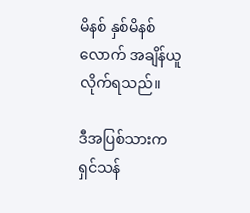မိနစ် နှစ်မိနစ်လောက် အချိန်ယူလိုက်ရသည်။

ဒီအပြစ်သားက ရှင်သန်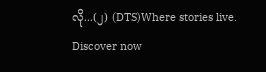လို...(၂) (DTS)Where stories live. Discover now